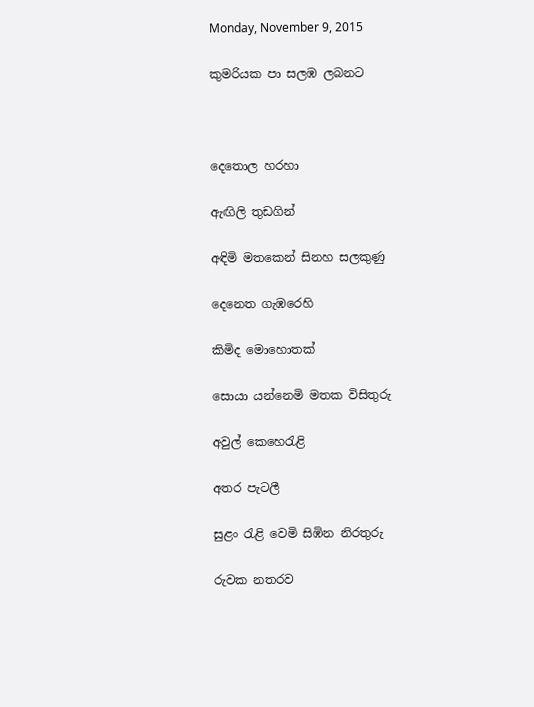Monday, November 9, 2015

කුමරියක පා සලඹ ලබනට



දෙතොල හරහා

ඇඟිලි තුඩගින්

අඳිමි මතකෙන් සිනහ සලකුණු

දෙනෙත ගැඹරෙහි

කිමිද මොහොතක්

සොයා යන්නෙමි මතක විසිතුරු

අවුල් කෙහෙරැළි

අතර පැටලී

සුළං රැළි වෙමි සිඹින නිරතුරු

රුවක නතරව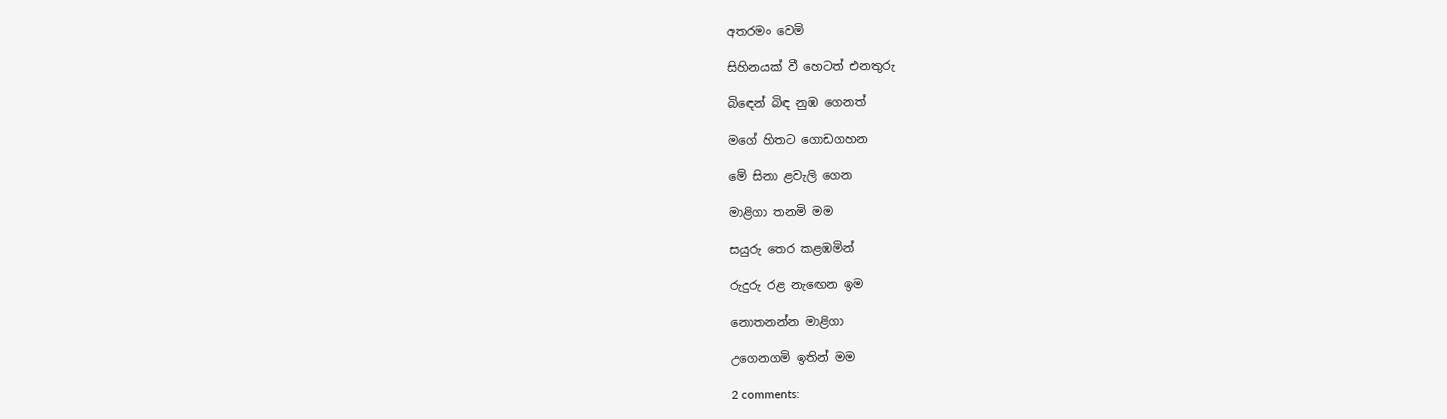අතරමං වෙමි

සිහිනයක් වී හෙටත් එනතුරු

බිඳෙන් බිඳ නුඹ ගෙනත්

මගේ හිතට ගොඩගහන

මේ සිනා ළවැලි ගෙන

මාළිගා තනමි මම

සයුරු තෙර කළඹමින්

රුදුරු රළ නැඟෙන ඉම

නොතනන්න මාළිගා

උගෙනගමි ඉතින් මම

2 comments: